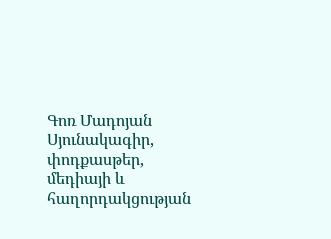Գոռ Մադոյան
Սյունակագիր, փոդքասթեր, մեդիայի և հաղորդակցության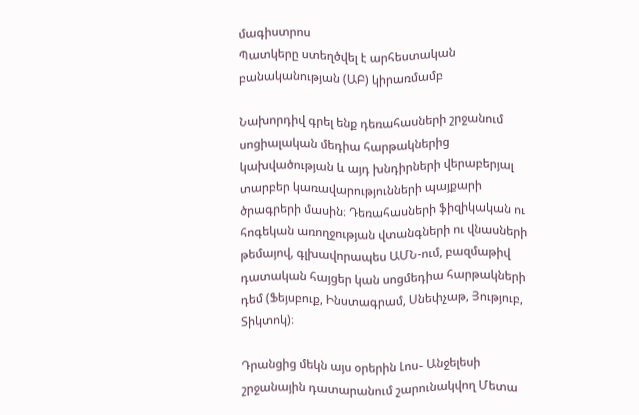մագիստրոս
Պատկերը ստեղծվել է արհեստական բանականության (ԱԲ) կիրառմամբ

Նախորդիվ գրել ենք դեռահասների շրջանում սոցիալական մեդիա հարթակներից կախվածության և այդ խնդիրների վերաբերյալ տարբեր կառավարությունների պայքարի ծրագրերի մասին։ Դեռահասների ֆիզիկական ու հոգեկան առողջության վտանգների ու վնասների թեմայով, գլխավորապես ԱՄՆ-ում, բազմաթիվ դատական հայցեր կան սոցմեդիա հարթակների դեմ (Ֆեյսբուք, Ինստագրամ, Սնեփչաթ, Յություբ, Տիկտոկ)։

Դրանցից մեկն այս օրերին Լոս֊ Անջելեսի շրջանային դատարանում շարունակվող Մետա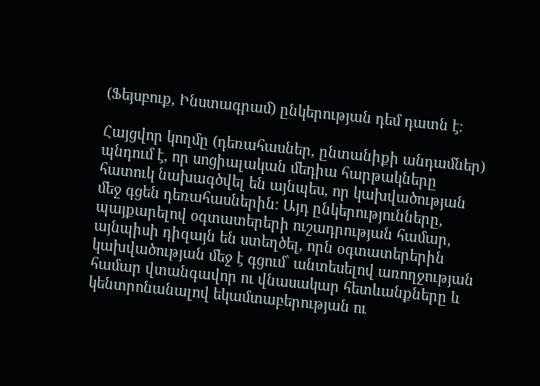(Ֆեյսբուք, Ինստագրամ) ընկերության դեմ դատն է։

Հայցվոր կողմը (դեռահասներ, ընտանիքի անդամներ) պնդում է, որ սոցիալական մեդիա հարթակները հատուկ նախագծվել են այնպես, որ կախվածության մեջ գցեն դեռահասներին։ Այդ ընկերությունները, պայքարելով օգտատերերի ուշադրության համար, այնպիսի դիզայն են ստեղծել, որն օգտատերերին կախվածության մեջ է գցում՝ անտեսելով առողջության համար վտանգավոր ու վնասակար հետևանքները և կենտրոնանալով եկամտաբերության ու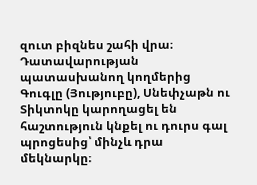զուտ բիզնես շահի վրա։ Դատավարության պատասխանող կողմերից Գուգլը (Յություբը), Սնեփչաթն ու Տիկտոկը կարողացել են հաշտություն կնքել ու դուրս գալ պրոցեսից՝ մինչև դրա մեկնարկը։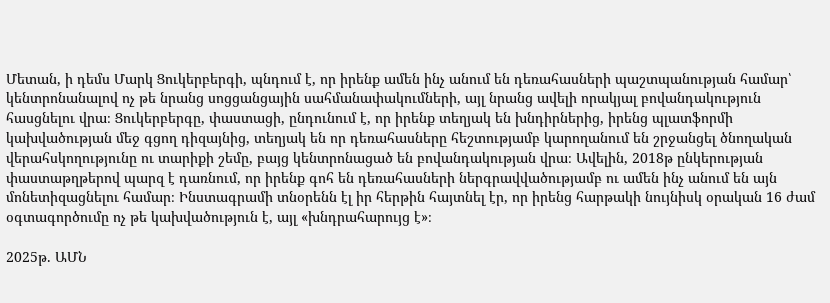Մետան, ի դեմս Մարկ Ցուկերբերգի, պնդում է, որ իրենք ամեն ինչ անում են դեռահասների պաշտպանության համար՝ կենտրոնանալով ոչ թե նրանց սոցցանցային սահմանափակումների, այլ նրանց ավելի որակյալ բովանդակություն հասցնելու վրա։ Ցուկերբերգը, փաստացի, ընդունում է, որ իրենք տեղյակ են խնդիրներից, իրենց պլատֆորմի կախվածության մեջ գցող դիզայնից, տեղյակ են որ դեռահասները հեշտությամբ կարողանում են շրջանցել ծնողական վերահսկողությունը ու տարիքի շեմը, բայց կենտրոնացած են բովանդակության վրա։ Ավելին, 2018թ ընկերության փաստաթղթերով պարզ է դառնում, որ իրենք գոհ են դեռահասների ներգրավվածությամբ ու ամեն ինչ անում են այն մոնետիզացնելու համար։ Ինստագրամի տնօրենն էլ իր հերթին հայտնել էր, որ իրենց հարթակի նույնիսկ օրական 16 ժամ օգտագործումը ոչ թե կախվածություն է, այլ «խնդրահարույց է»։

2025թ. ԱՄՆ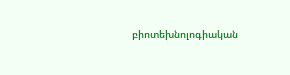բիոտեխնոլոգիական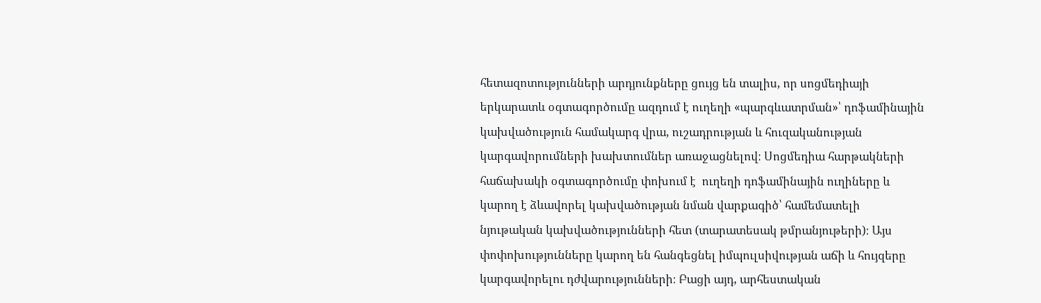հետազոտությունների արդյունքները ցույց են տալիս, որ սոցմեդիայի երկարատև օգտագործումը ազդում է ուղեղի «պարգևատրման»՝ դոֆամինային կախվածություն համակարգ վրա, ուշադրության և հուզականության կարգավորումների խախտումներ առաջացնելով։ Սոցմեդիա հարթակների հաճախակի օգտագործումը փոխում է  ուղեղի դոֆամինային ուղիները և կարող է ձևավորել կախվածության նման վարքագիծ՝ համեմատելի նյութական կախվածությունների հետ (տարատեսակ թմրանյութերի)։ Այս փոփոխությունները կարող են հանգեցնել իմպուլսիվության աճի և հույզերը կարգավորելու դժվարությունների։ Բացի այդ, արհեստական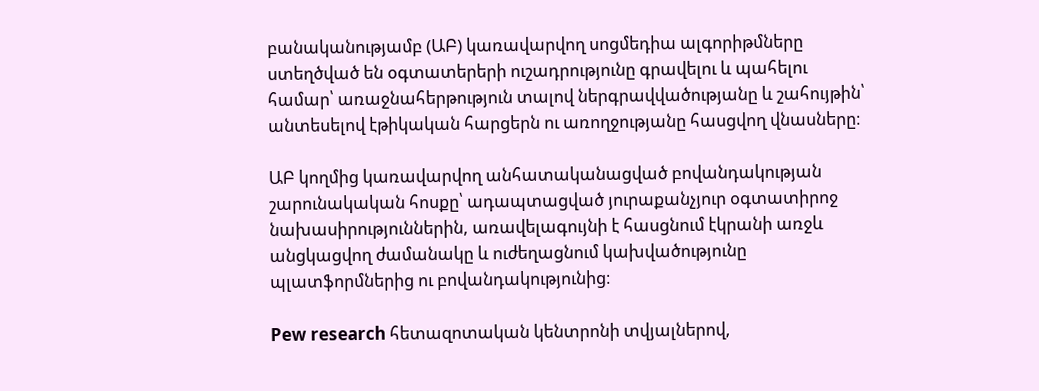բանականությամբ (ԱԲ) կառավարվող սոցմեդիա ալգորիթմները ստեղծված են օգտատերերի ուշադրությունը գրավելու և պահելու համար՝ առաջնահերթություն տալով ներգրավվածությանը և շահույթին՝ անտեսելով էթիկական հարցերն ու առողջությանը հասցվող վնասները։

ԱԲ կողմից կառավարվող անհատականացված բովանդակության շարունակական հոսքը՝ ադապտացված յուրաքանչյուր օգտատիրոջ նախասիրություններին, առավելագույնի է հասցնում էկրանի առջև անցկացվող ժամանակը և ուժեղացնում կախվածությունը պլատֆորմներից ու բովանդակությունից։

Pew research հետազոտական կենտրոնի տվյալներով,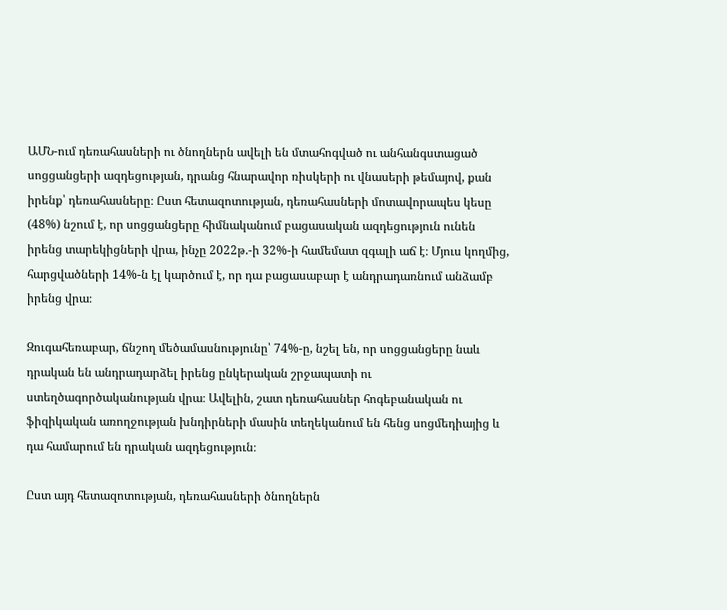ԱՄՆ-ում դեռահասների ու ծնողներն ավելի են մտահոգված ու անհանգստացած սոցցանցերի ազդեցության, դրանց հնարավոր ռիսկերի ու վնասերի թեմայով, քան իրենք՝ դեռահասները։ Ըստ հետազոտության, դեռահասների մոտավորապես կեսը (48%) նշում է, որ սոցցանցերը հիմնականում բացասական ազդեցություն ունեն իրենց տարեկիցների վրա, ինչը 2022թ.-ի 32%-ի համեմատ զգալի աճ է։ Մյուս կողմից, հարցվածների 14%-ն էլ կարծում է, որ դա բացասաբար է անդրադառնում անձամբ իրենց վրա։

Զուգահեռաբար, ճնշող մեծամասնությունը՝ 74%-ը, նշել են, որ սոցցանցերը նաև դրական են անդրադարձել իրենց ընկերական շրջապատի ու ստեղծագործականության վրա։ Ավելին, շատ դեռահասներ հոգեբանական ու ֆիզիկական առողջության խնդիրների մասին տեղեկանում են հենց սոցմեդիայից և դա համարում են դրական ազդեցություն։

Ըստ այդ հետազոտության, դեռահասների ծնողներն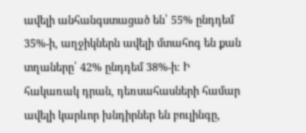ավելի անհանգստացած են՝ 55% ընդդեմ 35%-ի, աղջիկներն ավելի մտահոգ են քան տղաները՝ 42% ընդդեմ 38%-ի։ Ի հակառակ դրան, դեռսահասների համար ավելի կարևոր խնդիրներ են բուլինգը,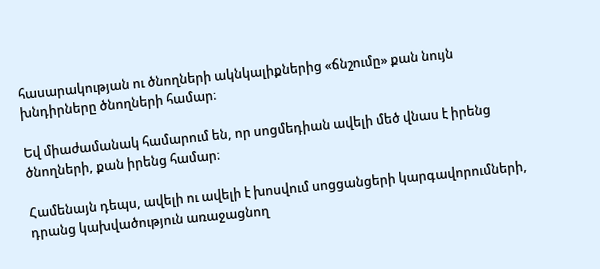հասարակության ու ծնողների ակնկալիքներից «ճնշումը» քան նույն խնդիրները ծնողների համար։

Եվ միաժամանակ համարում են, որ սոցմեդիան ավելի մեծ վնաս է իրենց ծնողների, քան իրենց համար։

Համենայն դեպս, ավելի ու ավելի է խոսվում սոցցանցերի կարգավորումների, դրանց կախվածություն առաջացնող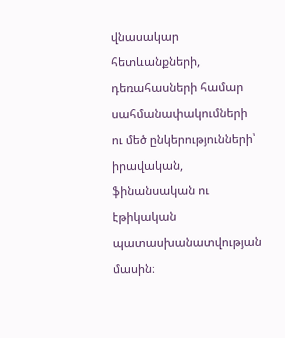վնասակար հետևանքների, դեռահասների համար սահմանափակումների ու մեծ ընկերությունների՝ իրավական, ֆինանսական ու էթիկական պատասխանատվության մասին։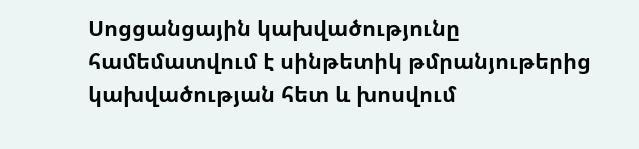Սոցցանցային կախվածությունը համեմատվում է սինթետիկ թմրանյութերից կախվածության հետ և խոսվում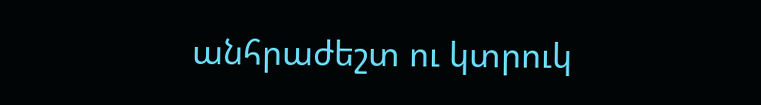անհրաժեշտ ու կտրուկ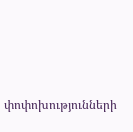փոփոխությունների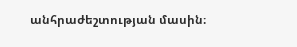անհրաժեշտության մասին։